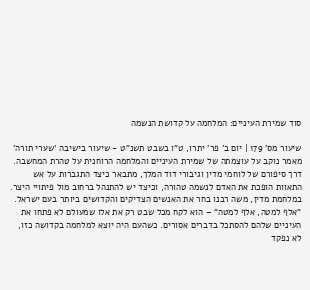סוד שמירת העיניים: המלחמה על קדושת הנשמה

שיעור מס' 179 | יום ב' פר' יתרו, ט"ו בשבט תשנ"ט - שיעור בישיבה 'שערי תורה'
מאמר נוקב על עוצמתה של שמירת העיניים והמלחמה הרוחנית על טהרת המחשבה. דרך סיפורם של לוחמי מדין וגיבורי דוד המלך, מתבאר כיצד התגברות על אש התאוות הופכת את האדם לנשמה טהורה, וכיצד יש להתנהל ברחוב מול פיתויי היצר.
במלחמת מדין, משה רבנו בחר את האנשים הצדיקים והקדושים ביותר בעם ישראל. "אלף למטה, אלף למטה" – הוא לקח מכל שבט רק את אלו שמעולם לא פתחו את העיניים שלהם להסתכל בדברים אסורים. כשהעם היה יוצא למלחמה בקדושה כזו, לא נפקד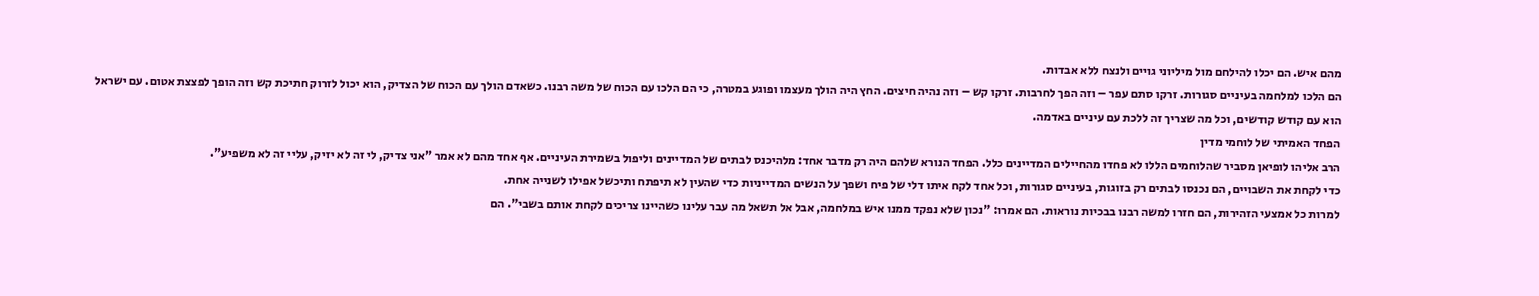מהם איש. הם יכלו להילחם מול מיליוני גויים ולנצח ללא אבדות.
הם הלכו למלחמה בעיניים סגורות. זרקו סתם עפר – וזה הפך לחרבות. זרקו קש – וזה נהיה חיצים. החץ היה הולך מעצמו ופוגע במטרה, כי הם הלכו עם הכוח של משה רבנו. כשאדם הולך עם הכוח של הצדיק, הוא יכול לזרוק חתיכת קש וזה הופך לפצצת אטום. עם ישראל הוא עם קודש קודשים, וכל מה שצריך זה ללכת עם עיניים באדמה.
הפחד האמיתי של לוחמי מדין
הרב אליהו לופיאן מסביר שהלוחמים הללו לא פחדו מהחיילים המדיינים כלל. הפחד הנורא שלהם היה רק מדבר אחד: מלהיכנס לבתים של המדיינים וליפול בשמירת העיניים. אף אחד מהם לא אמר "אני צדיק, לי זה לא יזיק, עליי זה לא משפיע".
כדי לקחת את השבויים, הם נכנסו לבתים רק בזוגות, בעיניים סגורות, וכל אחד לקח איתו דלי של פיח ושפך על הנשים המדייניות כדי שהעין לא תיפתח ותיכשל אפילו לשנייה אחת.
למרות כל אמצעי הזהירות, הם חזרו למשה רבנו בבכיות נוראות. הם אמרו: "נכון שלא נפקד ממנו איש במלחמה, אבל אל תשאל מה עבר עלינו כשהיינו צריכים לקחת אותם בשבי". הם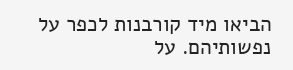הביאו מיד קורבנות לכפר על נפשותיהם. על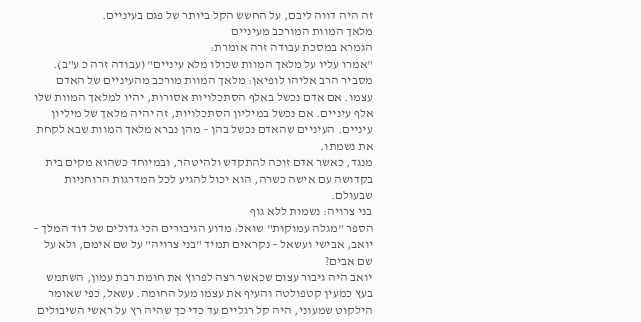זה היה דווה ליבם, על החשש הקל ביותר של פגם בעיניים.
מלאך המוות המורכב מעיניים
הגמרא במסכת עבודה זרה אומרת:
"אמרו עליו על מלאך המוות שכולו מלא עיניים" (עבודה זרה כ ע"ב).
מסביר הרב אליהו לופיאן: מלאך המוות מורכב מהעיניים של האדם עצמו. אם אדם נכשל באלף הסתכלויות אסורות, יהיו למלאך המוות שלו אלף עיניים. אם נכשל במיליון הסתכלויות, זה יהיה מלאך של מיליון עיניים. העיניים שהאדם נכשל בהן – מהן נברא מלאך המוות שבא לקחת את נשמתו.
מנגד, כאשר אדם זוכה להתקדש ולהיטהר, ובמיוחד כשהוא מקים בית בקדושה עם אישה כשרה, הוא יכול להגיע לכל המדרגות הרוחניות שבעולם.
בני צרויה: נשמות ללא גוף
הספר "מגלה עמוקות" שואל: מדוע הגיבורים הכי גדולים של דוד המלך – יואב, אבישי ועשאל – נקראים תמיד "בני צרויה" על שם אימם, ולא על שם אבים?
יואב היה גיבור עצום שכאשר רצה לפרוץ את חומת רבת עמון, השתמש בעץ כמעין קטפולטה והעיף את עצמו מעל החומה. עשאל, כפי שאומר הילקוט שמעוני, היה קל רגליים עד כדי כך שהיה רץ על ראשי השיבולים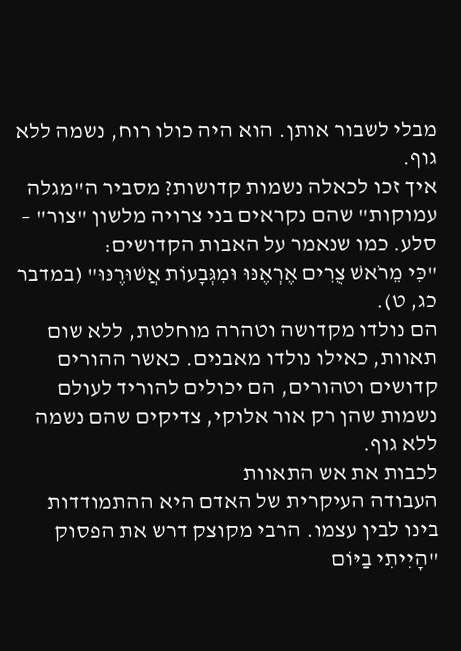מבלי לשבור אותן. הוא היה כולו רוח, נשמה ללא גוף.
איך זכו לכאלה נשמות קדושות? מסביר ה"מגלה עמוקות" שהם נקראים בני צרויה מלשון "צור" – סלע. כמו שנאמר על האבות הקדושים:
"כִּי מֵרֹאשׁ צֻרִים אֶרְאֶנּוּ וּמִגְּבָעוֹת אֲשׁוּרֶנּוּ" (במדבר כג, ט).
הם נולדו מקדושה וטהרה מוחלטת, ללא שום תאוות, כאילו נולדו מאבנים. כאשר ההורים קדושים וטהורים, הם יכולים להוריד לעולם נשמות שהן רק אור אלוקי, צדיקים שהם נשמה ללא גוף.
לכבות את אש התאוות
העבודה העיקרית של האדם היא ההתמודדות בינו לבין עצמו. הרבי מקוצק דרש את הפסוק "הָיִיתִי בַיּוֹם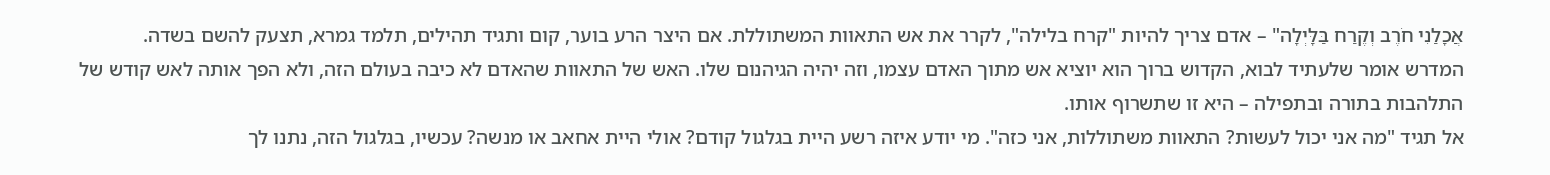אֲכָלַנִי חֹרֶב וְקֶרַח בַּלָּיְלָה" – אדם צריך להיות "קרח בלילה", לקרר את אש התאוות המשתוללת. אם היצר הרע בוער, קום ותגיד תהילים, תלמד גמרא, תצעק להשם בשדה.
המדרש אומר שלעתיד לבוא, הקדוש ברוך הוא יוציא אש מתוך האדם עצמו, וזה יהיה הגיהנום שלו. האש של התאוות שהאדם לא כיבה בעולם הזה, ולא הפך אותה לאש קודש של התלהבות בתורה ובתפילה – היא זו שתשרוף אותו.
אל תגיד "מה אני יכול לעשות? התאוות משתוללות, אני כזה". מי יודע איזה רשע היית בגלגול קודם? אולי היית אחאב או מנשה? עכשיו, בגלגול הזה, נתנו לך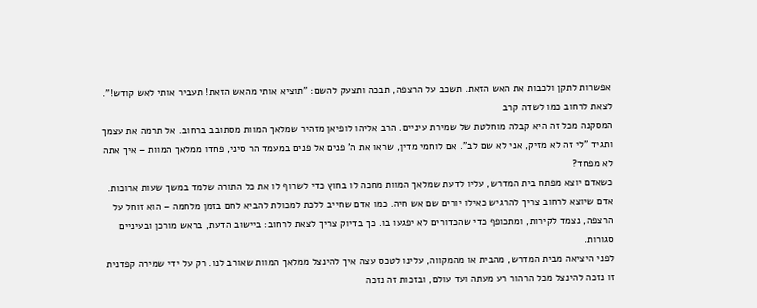אפשרות לתקן ולכבות את האש הזאת. תשכב על הרצפה, תבכה ותצעק להשם: "תוציא אותי מהאש הזאת! תעביר אותי לאש קודש!".
לצאת לרחוב כמו לשדה קרב
המסקנה מכל זה היא קבלה מוחלטת של שמירת עיניים. הרב אליהו לופיאן מזהיר שמלאך המוות מסתובב ברחוב. אל תרמה את עצמך ותגיד "לי זה לא מזיק, אני לא שם לב". אם לוחמי מדין, שראו את ה' פנים אל פנים במעמד הר סיני, פחדו ממלאך המוות – איך אתה לא מפחד?
כשאדם יוצא מפתח בית המדרש, עליו לדעת שמלאך המוות מחכה לו בחוץ כדי לשרוף לו את כל התורה שלמד במשך שעות ארוכות.
אדם שיוצא לרחוב צריך להרגיש כאילו יורים שם אש חיה. כמו אדם שחייב ללכת למכולת להביא לחם בזמן מלחמה – הוא זוחל על הרצפה, נצמד לקירות, ומתכופף כדי שהכדורים לא יפגעו בו. כך בדיוק צריך לצאת לרחוב: ביישוב הדעת, בראש מורכן ובעיניים סגורות.
לפני היציאה מבית המדרש, מהבית או מהמקווה, עלינו לטכס עצה איך להינצל ממלאך המוות שאורב לנו. רק על ידי שמירה קפדנית זו נזכה להינצל מכל הרהור רע מעתה ועד עולם, ובזכות זה נזכה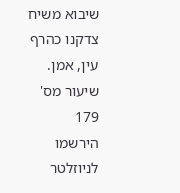שיבוא משיח צדקנו כהרף עין, אמן.
שיעור מס' 179
הירשמו לניוזלטר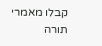קבלו מאמרי תורה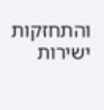והתחזקות ישירות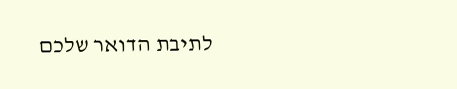לתיבת הדואר שלכם